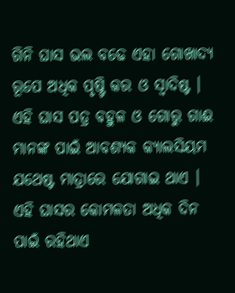ଗିନି ଘାସ ଭଲ ବଢେ ଏହା ଗୋଖାଦ୍ୟ ରୂପେ ଅଧିକ ପୃଷ୍ଟି କର ଓ ସ୍ଵାଦିଷ୍ଟ । ଏହି ଘାସ ପତ୍ର ବହୁଳ ଓ ଗୋରୁ ଗାଈ ମାନଙ୍କ ପାଇଁ ଆବଶ୍ୟକ କ୍ୟାଲସିୟମ ଯଥେଷ୍ଟ ମାତ୍ରାରେ ଯୋଗାଇ ଥାଏ । ଏହି ଘାସର କୋମଳତା ଅଧିକ ଦିନ ପାଇଁ ରହିଥାଏ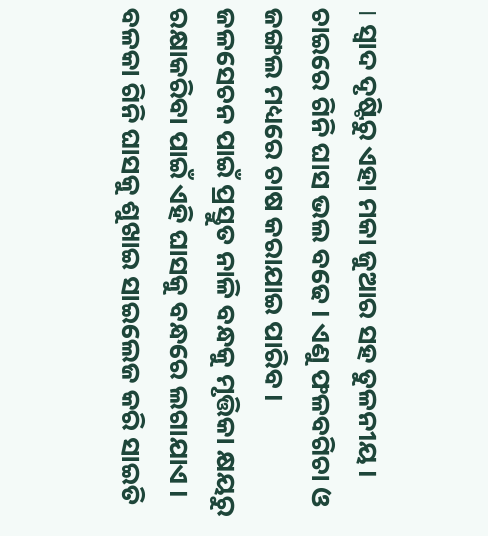। ସ୍ଵାଦ ଦୃଷ୍ଟିରୁ ଏହା ମକା ଜୁଆର ସହ ତୁଳନୀୟ । ଚାଇରେ ଗିନି ଘାସ ଭଲ ବଢେ । ଏଣୁ ଫଳବଗିଚା ଓ ଜଙ୍ଗଲ ମଧ୍ୟରେ ଚାଷ କରାଯାଇ ପାରିବ । ଜଳସେଚନ ପାଇଁ ପ୍ରସ୍ତୁତ ନାଳି ବନ୍ଧକୁ ମୃତ୍ତିକା କ୍ଷୟରୁ ରକ୍ଷାକରିବା ପାଇଁ ଏହି ଘାସକୁ ବନ୍ଧରେ ଲଗାଯାଏ । ବଳକା ଗିନି ଘାସକୁ ଶୁଖାଇ ସାଇଲେଜ କରି ସାଇତି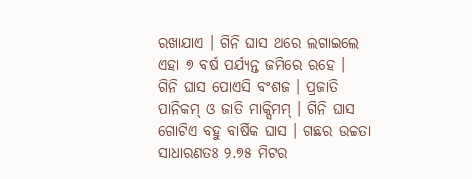ରଖାଯାଏ । ଗିନି ଘାସ ଥରେ ଲଗାଇଲେ ଏହା ୭ ବର୍ଷ ପର୍ଯ୍ୟନ୍ତ ଜମିରେ ରହେ ।
ଗିନି ଘାସ ପୋଏସି ବଂଶଜ । ପ୍ରଜାତି ପାନିକମ୍ ଓ ଜାତି ମାକ୍ସିମମ୍ । ଗିନି ଘାସ ଗୋଟିଏ ବହୁ ବାର୍ଷିକ ଘାସ । ଗଛର ଉଚ୍ଚତା ସାଧାରଣତଃ ୨.୭୫ ମିଟର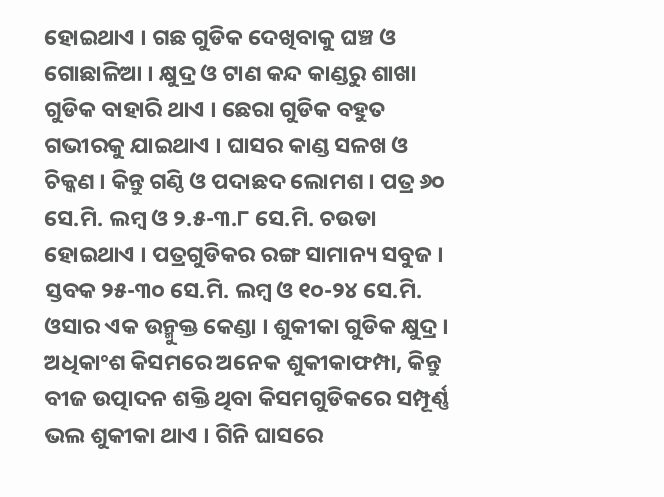ହୋଇଥାଏ । ଗଛ ଗୁଡିକ ଦେଖିବାକୁ ଘଞ୍ଚ ଓ ଗୋଛାଳିଆ । କ୍ଷୁଦ୍ର ଓ ଟାଣ କନ୍ଦ କାଣ୍ଡରୁ ଶାଖା ଗୁଡିକ ବାହାରି ଥାଏ । ଛେରା ଗୁଡିକ ବହୁତ ଗଭୀରକୁ ଯାଇଥାଏ । ଘାସର କାଣ୍ଡ ସଳଖ ଓ ଚିକ୍କଣ । କିନ୍ତୁ ଗଣ୍ଠି ଓ ପଦାଛଦ ଲୋମଶ । ପତ୍ର ୬୦ ସେ.ମି. ଲମ୍ବ ଓ ୨.୫-୩.୮ ସେ.ମି. ଚଉଡା ହୋଇଥାଏ । ପତ୍ରଗୁଡିକର ରଙ୍ଗ ସାମାନ୍ୟ ସବୁଜ । ସ୍ତବକ ୨୫-୩୦ ସେ.ମି. ଲମ୍ବ ଓ ୧୦-୨୪ ସେ.ମି. ଓସାର ଏକ ଉନ୍ମୁକ୍ତ କେଣ୍ଡା । ଶୁକୀକା ଗୁଡିକ କ୍ଷୁଦ୍ର । ଅଧିକାଂଶ କିସମରେ ଅନେକ ଶୁକୀକାଫମ୍ପା, କିନ୍ତୁ ବୀଜ ଉତ୍ପାଦନ ଶକ୍ତି ଥିବା କିସମଗୁଡିକରେ ସମ୍ପୂର୍ଣ୍ଣ ଭଲ ଶୁକୀକା ଥାଏ । ଗିନି ଘାସରେ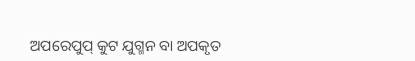ଅପରେପୁପ୍ କୁଟ ଯୁଗ୍ମନ ବା ଅପକୃତ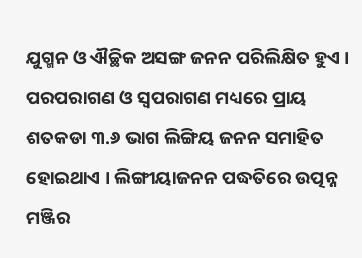ଯୁଗ୍ମନ ଓ ଐଚ୍ଛିକ ଅସଙ୍ଗ ଜନନ ପରିଲିକ୍ଷିତ ହୁଏ । ପରପରାଗଣ ଓ ସ୍ଵପରାଗଣ ମଧ୍ୟରେ ପ୍ରାୟ ଶତକଡା ୩.୬ ଭାଗ ଲିଙ୍ଗିୟ ଜନନ ସମାହିତ ହୋଇଥାଏ । ଲିଙ୍ଗୀୟାଜନନ ପଦ୍ଧତିରେ ଉତ୍ପନ୍ନ ମଞ୍ଜିର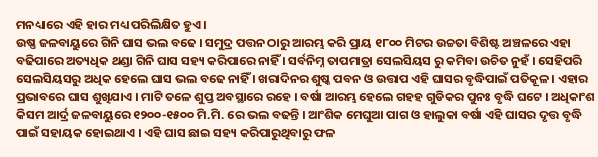ମନଧ୍ୟାରେ ଏହି ହାର ମଧ୍ୟ ପରିଲିକ୍ଷିତ ହୁଏ ।
ଉଷ୍ଣ ଜଳବାୟୁରେ ଗିନି ଘାସ ଭଲ ବଢେ । ସମୁଦ୍ର ପତ୍ତନ ଠାରୁ ଆରମ୍ଭ କରି ପ୍ରାୟ ୧୮୦୦ ମିଟର ଉଚ୍ଚତା ବିଶିଷ୍ଟ ଅଞ୍ଚଳରେ ଏହା ବଢିପାରେ ଅତ୍ୟଧିକ ଥଣ୍ଡା ଗିନି ଘାସ ସହ୍ୟ କରିପାରେ ନାହିଁ । ସର୍ବନିମ୍ନ ତାପମାତ୍ରା ସେଲସିୟସ ରୁ କମିବା ଉଚିତ ନୁହଁ । ସେହିପରି ସେଲସିୟସରୁ ଅଧିକ ହେଲେ ଘାସ ଭଲ ବଢେ ନାହିଁ । ଖରାଦିନର ଶୁଷ୍କ ପବନ ଓ ଉତ୍ତାପ ଏହି ଘାସର ବୃଦ୍ଧିପାଇଁ ପତିକୂଳ । ଏହାର ପ୍ରଭାବରେ ଘାସ ଶୁଖିଯାଏ । ମାଟି ତଳେ ଶୁପ୍ତ ଅବସ୍ଥାରେ ରହେ । ବର୍ଷା ଆରମ୍ଭ ହେଲେ ଗହହ ଗୁଡିକର ପୁନଃ ବୃଦ୍ଧି ଘଟେ । ଅଧିକାଂଶ କିସମ ଆର୍ଦ୍ର ଜଳବାୟୁରେ ୧୨୦୦-୧୫୦୦ ମି.ମି. ରେ ଭଲ ବଢନ୍ତି । ଆଂଶିକ ମେଘୁଆ ପାଗ ଓ ହାଲୁକା ବର୍ଷା ଏହି ଘାସର ଦୃତ୍ତ ବୃଦ୍ଧି ପାଇଁ ସହାୟକ ହୋଇଥାଏ । ଏହି ଘାସ ଛାଇ ସହ୍ୟ କରିପାରୁଥିବାରୁ ଫଳ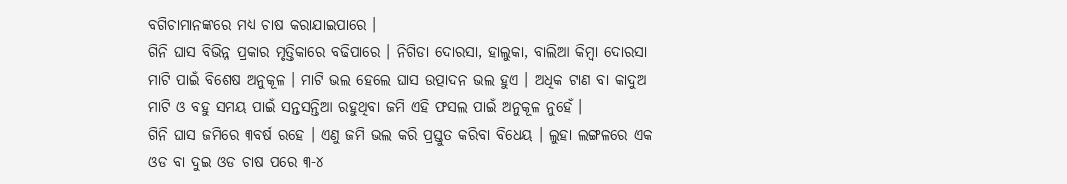ବଗିଚାମାନଙ୍କରେ ମଧ୍ୟ ଚାଷ କରାଯାଇପାରେ ।
ଗିନି ଘାସ ବିଭିନ୍ନ ପ୍ରକାର ମୃତ୍ତିକାରେ ବଢିପାରେ । ନିଗିଡା ଦୋରସା, ହାଲୁକା, ବାଲିଆ କିମ୍ବା ଦୋରସା ମାଟି ପାଇଁ ବିଶେଷ ଅନୁକୂଳ । ମାଟି ଭଲ ହେଲେ ଘାସ ଉତ୍ପାଦନ ଭଲ ହୁଏ । ଅଧିକ ଟାଣ ବା କାଦୁଅ ମାଟି ଓ ବହୁ ସମୟ ପାଇଁ ସନ୍ତସନ୍ତିଆ ରହୁଥିବା ଜମି ଏହି ଫସଲ ପାଇଁ ଅନୁକୂଳ ନୁହେଁ ।
ଗିନି ଘାସ ଜମିରେ ୩ବର୍ଷ ରହେ । ଏଣୁ ଜମି ଭଲ କରି ପ୍ରସ୍ତୁତ କରିବା ବିଧେୟ । ଲୁହା ଲଙ୍ଗଳରେ ଏକ ଓଡ ବା ଦୁଇ ଓଡ ଚାଷ ପରେ ୩-୪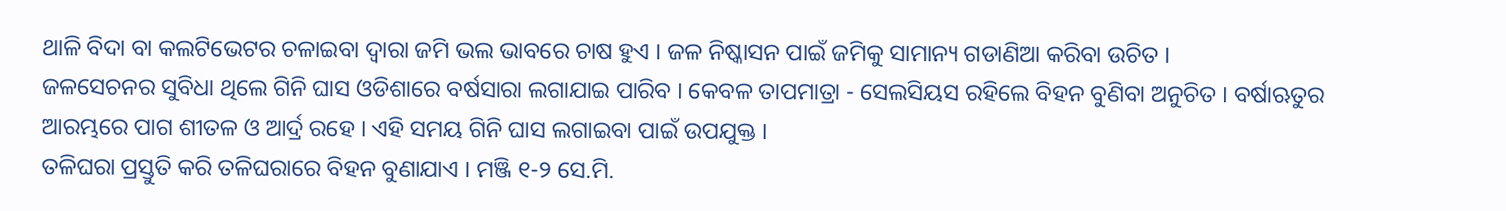ଥାଳି ବିଦା ବା କଲଟିଭେଟର ଚଳାଇବା ଦ୍ଵାରା ଜମି ଭଲ ଭାବରେ ଚାଷ ହୁଏ । ଜଳ ନିଷ୍କାସନ ପାଇଁ ଜମିକୁ ସାମାନ୍ୟ ଗଡାଣିଆ କରିବା ଉଚିତ ।
ଜଳସେଚନର ସୁବିଧା ଥିଲେ ଗିନି ଘାସ ଓଡିଶାରେ ବର୍ଷସାରା ଲଗାଯାଇ ପାରିବ । କେବଳ ତାପମାତ୍ରା - ସେଲସିୟସ ରହିଲେ ବିହନ ବୁଣିବା ଅନୁଚିତ । ବର୍ଷାଋତୁର ଆରମ୍ଭରେ ପାଗ ଶୀତଳ ଓ ଆର୍ଦ୍ର ରହେ । ଏହି ସମୟ ଗିନି ଘାସ ଲଗାଇବା ପାଇଁ ଉପଯୁକ୍ତ ।
ତଳିଘରା ପ୍ରସ୍ତୁତି କରି ତଳିଘରାରେ ବିହନ ବୁଣାଯାଏ । ମଞ୍ଜି ୧-୨ ସେ.ମି.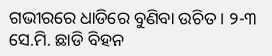ଗଭୀରରେ ଧାଡିରେ ବୁଣିବା ଉଚିତ । ୨-୩ ସେ.ମି. ଛାଡି ବିହନ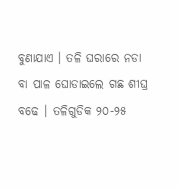ବୁଣାଯାଏ । ତଳି ଘରାରେ ନଡା ବା ପାଳ ଘୋଡାଇଲେ ଗଛ ଶୀଘ୍ର ବଢେ । ତଳିଗୁଡିକ ୨୦-୨୫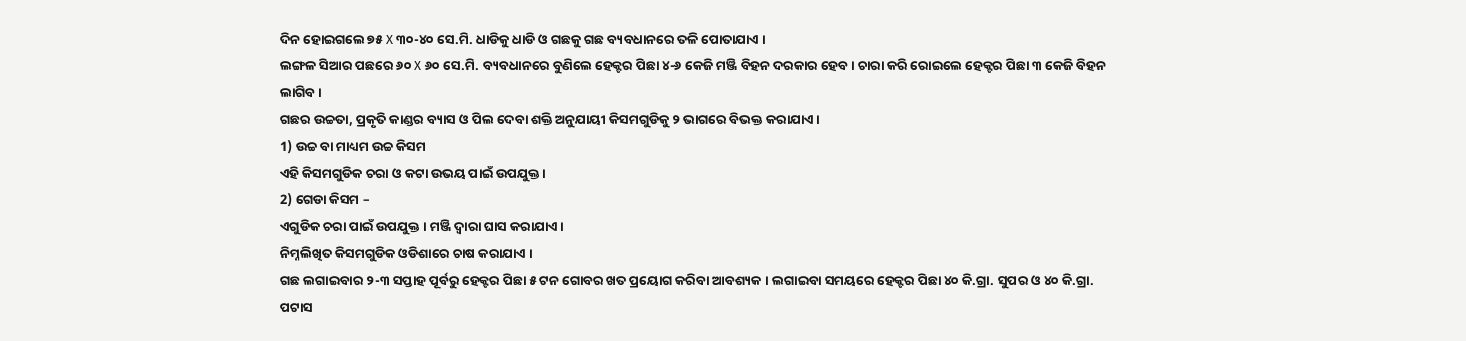ଦିନ ହୋଇଗଲେ ୭୫ X ୩୦-୪୦ ସେ.ମି. ଧାଡିକୁ ଧାଡି ଓ ଗଛକୁ ଗଛ ବ୍ୟବଧାନରେ ତଳି ପୋତାଯାଏ ।
ଲଙ୍ଗଳ ସିଆର ପଛରେ ୬୦ X ୬୦ ସେ.ମି. ବ୍ୟବଧାନରେ ବୁଣିଲେ ହେକ୍ଟର ପିଛା ୪-୬ କେଜି ମଞ୍ଜି ବିହନ ଦରକାର ହେବ । ଚାରା କରି ରୋଇଲେ ହେକ୍ଟର ପିଛା ୩ କେଜି ବିହନ ଲାଗିବ ।
ଗଛର ଉଚ୍ଚତା, ପ୍ରକୃତି କାଣ୍ଡର ବ୍ୟାସ ଓ ପିଲ ଦେବା ଶକ୍ତି ଅନୁଯାୟୀ କିସମଗୁଡିକୁ ୨ ଭାଗରେ ବିଭକ୍ତ କରାଯାଏ ।
1) ଉଚ୍ଚ ବା ମାଧ୍ୟମ ଉଚ୍ଚ କିସମ
ଏହି କିସମଗୁଡିକ ଚରା ଓ କଟା ଉଭୟ ପାଇଁ ଉପଯୁକ୍ତ ।
2) ଗେଡା କିସମ –
ଏଗୁଡିକ ଚରା ପାଇଁ ଉପଯୁକ୍ତ । ମଞ୍ଜି ଦ୍ଵାରା ଘାସ କରାଯାଏ ।
ନିମ୍ନଲିଖିତ କିସମଗୁଡିକ ଓଡିଶାରେ ଚାଷ କରାଯାଏ ।
ଗଛ ଲଗାଇବାର ୨-୩ ସପ୍ତାହ ପୂର୍ବରୁ ହେକ୍ଟର ପିଛା ୫ ଟନ ଗୋବର ଖତ ପ୍ରୟୋଗ କରିବା ଆବଶ୍ୟକ । ଲଗାଇବା ସମୟରେ ହେକ୍ଟର ପିଛା ୪୦ କି.ଗ୍ରା. ସୁପର ଓ ୪୦ କି.ଗ୍ରା. ପଟାସ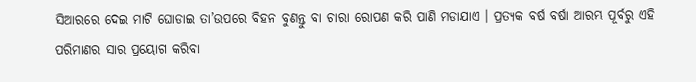ସିଆରରେ ଦେଇ ମାଟି ଘୋଡାଇ ତା’ଉପରେ ବିହନ ବୁଣନ୍ତୁ ବା ଚାରା ରୋପଣ କରି ପାଣି ମଡାଯାଏ । ପ୍ରତ୍ୟକ ବର୍ଷ ବର୍ଷା ଆରମ୍ଭ ପୂର୍ବରୁ ଏହି ପରିମାଣର ସାର ପ୍ରୟୋଗ କରିବା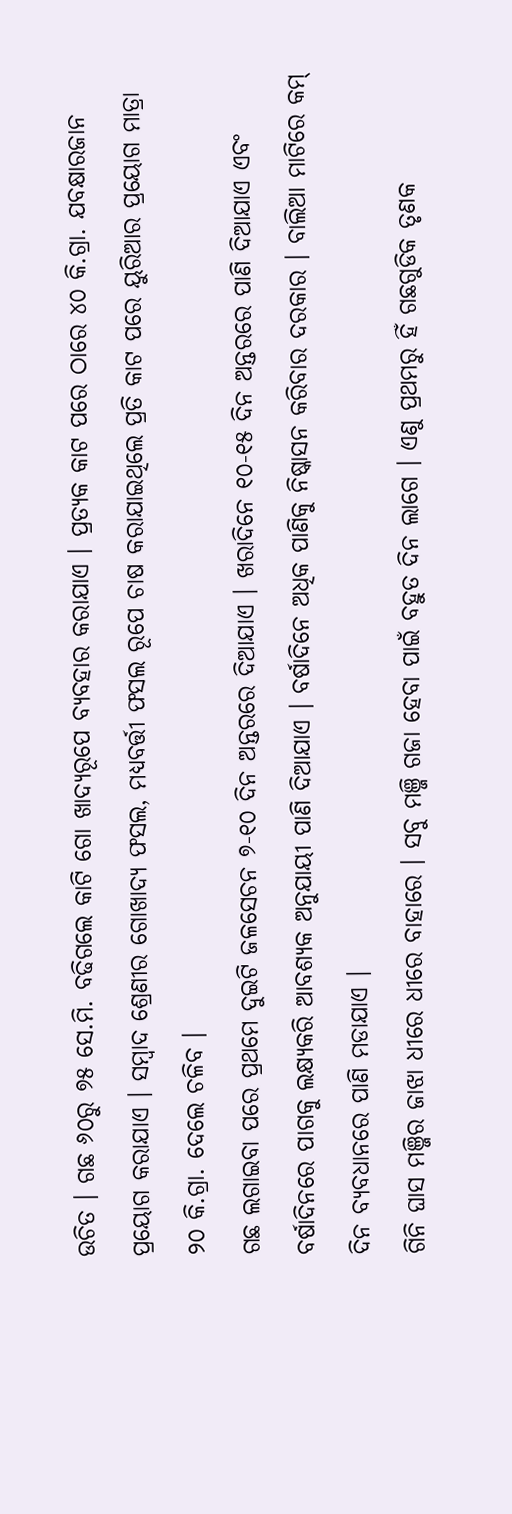ଉଚିତ । ଗଛ ୬୦ରୁ ୭୫ ସେ.ମି. ବଢିଗଲେ କାଟି ଗୋ ଖାଦ୍ଯରୂପେ ବ୍ୟବହାର କରାଯାଏ । ପ୍ରତ୍ୟକ କାଟ ପରେ ଠାରେ ୪୦ କି.ଗ୍ରା. ଯବକ୍ଷାରଜାନ ପ୍ରୟୋଗ କରାଯାଏ । ସମ୍ବାଦ ଶ୍ରେଣୀର ଗୋଖାଦ୍ୟ ଫସଲ, ମଧ୍ୟବର୍ତ୍ତୀ ଫସଲ ରୂପେ ଚାଷ କରାଯାଇଥିଲେ ପ୍ରତି କାଟ ପରେ ୟୁରିଆର ପ୍ରୟୋଗ ମାତ୍ରା ୨୦ କି.ଗ୍ରା. ଦେଲେ ଚଳିବ ।
ଗଛ ଲଗାଇବା ପରେ ପ୍ରଥମେ ଦୁଇଟି ଜଳସେଚନ ୭-୧୦ ଦିନ ଅନ୍ତରରେ ଦିଆଯାଏ । ଖରାଦିନେ ୧୦-୧୫ ଦିନ ଅନ୍ତରରେ ପାଣି ଦିଆଯାଏ ଏବଂ ବର୍ଷାଦିନରେ ପାଗକୁ ଲକ୍ଷ୍ୟକରି ଆବଶ୍ୟକ ଅନୁଯାୟୀ ପାଣି ଦିଆଯାଏ । ବର୍ଷାଦିନେ ଅଧିକ ପାଣିକୁ ନିଷ୍କାସନ କରିବାର ଦରକାର । ବାଲିଆ ମାଟିରେ କମ୍ ଦିନ ବ୍ୟବଧାନରେ ପାଣି ମଡାଯାଏ ।
ଗିନି ଘାସ ମଞ୍ଜିର ଜାଝା ଧୀରେ ଧୀରେ ବାହାରେ । ସବୁ ମଞ୍ଜି ଗଜା ହେବା ପାଇଁ ବହୁତ ଦିନ ଲାଗେ । ଏଣୁ ପ୍ରଥମରୁ ହିଁ ଗଛଗୁଡିକ ତୃଣକ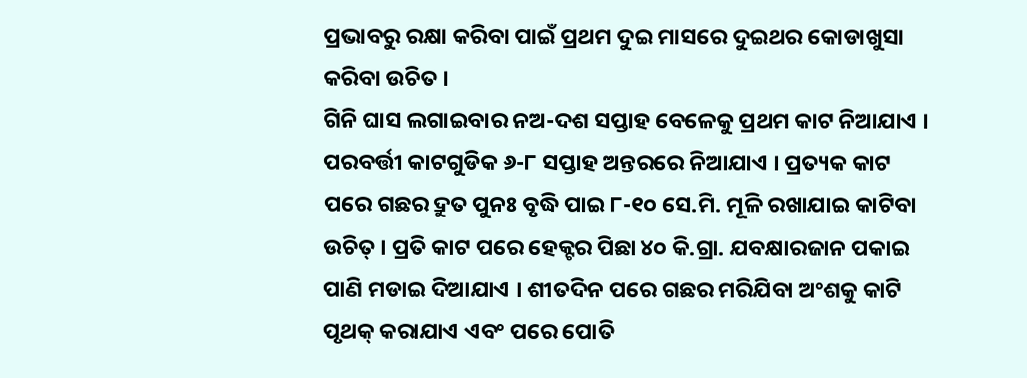ପ୍ରଭାବରୁ ରକ୍ଷା କରିବା ପାଇଁ ପ୍ରଥମ ଦୁଇ ମାସରେ ଦୁଇଥର କୋଡାଖୁସା କରିବା ଉଚିତ ।
ଗିନି ଘାସ ଲଗାଇବାର ନଅ-ଦଶ ସପ୍ତାହ ବେଳେକୁ ପ୍ରଥମ କାଟ ନିଆଯାଏ । ପରବର୍ତ୍ତୀ କାଟଗୁଡିକ ୬-୮ ସପ୍ତାହ ଅନ୍ତରରେ ନିଆଯାଏ । ପ୍ରତ୍ୟକ କାଟ ପରେ ଗଛର ଦ୍ରୁତ ପୁନଃ ବୃଦ୍ଧି ପାଇ ୮-୧୦ ସେ.ମି. ମୂଳି ରଖାଯାଇ କାଟିବା ଉଚିତ୍ । ପ୍ରତି କାଟ ପରେ ହେକ୍ଟର ପିଛା ୪୦ କି.ଗ୍ରା. ଯବକ୍ଷାରଜାନ ପକାଇ ପାଣି ମଡାଇ ଦିଆଯାଏ । ଶୀତଦିନ ପରେ ଗଛର ମରିଯିବା ଅଂଶକୁ କାଟି ପୃଥକ୍ କରାଯାଏ ଏବଂ ପରେ ପୋତି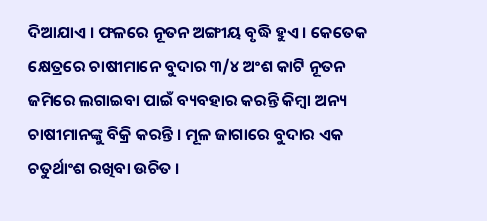ଦିଆଯାଏ । ଫଳରେ ନୂତନ ଅଙ୍ଗୀୟ ବୃଦ୍ଧି ହୁଏ । କେତେକ କ୍ଷେତ୍ରରେ ଚାଷୀମାନେ ବୁଦାର ୩/୪ ଅଂଶ କାଟି ନୂତନ ଜମିରେ ଲଗାଇବା ପାଇଁ ବ୍ୟବହାର କରନ୍ତି କିମ୍ବା ଅନ୍ୟ ଚାଷୀମାନଙ୍କୁ ବିକ୍ରି କରନ୍ତି । ମୂଳ ଜାଗାରେ ବୁଦାର ଏକ ଚତୁର୍ଥାଂଶ ରଖିବା ଉଚିତ ।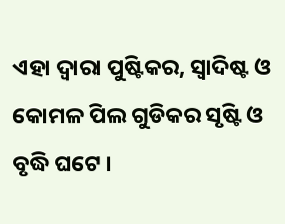ଏହା ଦ୍ଵାରା ପୁଷ୍ଟିକର, ସ୍ଵାଦିଷ୍ଟ ଓ କୋମଳ ପିଲ ଗୁଡିକର ସୃଷ୍ଟି ଓ ବୃଦ୍ଧି ଘଟେ ।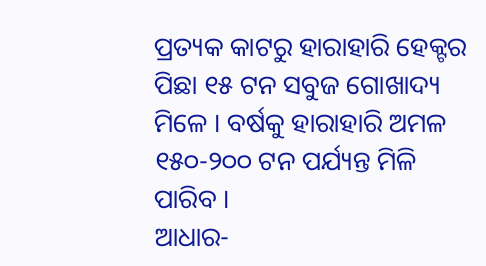ପ୍ରତ୍ୟକ କାଟରୁ ହାରାହାରି ହେକ୍ଟର ପିଛା ୧୫ ଟନ ସବୁଜ ଗୋଖାଦ୍ୟ ମିଳେ । ବର୍ଷକୁ ହାରାହାରି ଅମଳ ୧୫୦-୨୦୦ ଟନ ପର୍ଯ୍ୟନ୍ତ ମିଳି ପାରିବ ।
ଆଧାର-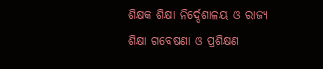ଶିକ୍ଷକ ଶିକ୍ଷା ନିର୍ଦ୍ଦେଶାଳୟ ଓ ରାଜ୍ୟ ଶିକ୍ଷା ଗବେଷଣା ଓ ପ୍ରଶିକ୍ଷଣ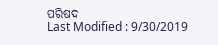ପରିଷଦ
Last Modified : 9/30/2019